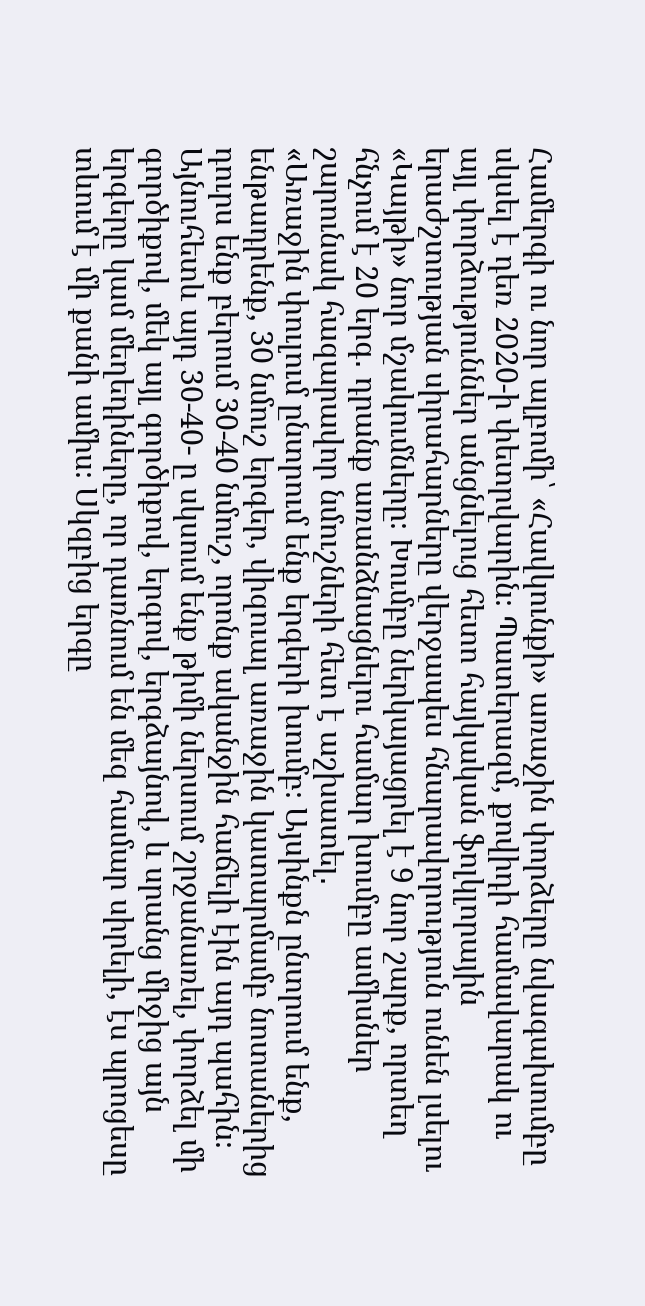Համերգի ու նոր ալբոմի՝ «Հավկունքի» առաջին փորձերը նվագախումբը սկսել է դեռ 2020-ի փետրվարին։ Պատերազմ, քովիդի համավարակ ու այլ փորձություններ անցնելուց հետո հայկական ֆոլկլորային երաժշտության սիրահարները վերջապես հնարավորություն ունեն լսելու «Կայթի» նոր մշակումները։ Խումբը ներկայացրել է 9 նոր շարք, որտեղ հնչում է 20 երգ․ դրանք առանձնացնելու համար խումբը ամիսներ շարունակ հազարավոր նմուշների հետ է աշխատել․
«Առաջին փուլում ընտրում ենք երգերի խումբ։ Այսինքն ընտրում ենք, ենթադրենք, 30 նմուշ երգեր, վիզուալ առաջին կատարմամբ նոտաներից դուրս ենք բերում 30-40 նմուշ, որոնք ականջին հաճելի էին այդ պահին։ Այնուհետև այդ 30-40- ը սկսում ենք թիմի ներսում շրջանառել, փորձել մի գործիքով, մեկ այլ գործիքով, երգով, երգձայնով, և սրանց միջից այն երգերը կամ մեղեդիները, որ դառնում են մեզ համար սիրելի, էս պրոցեսը տևում է մի քանի ամիս։ Սկզբից երգը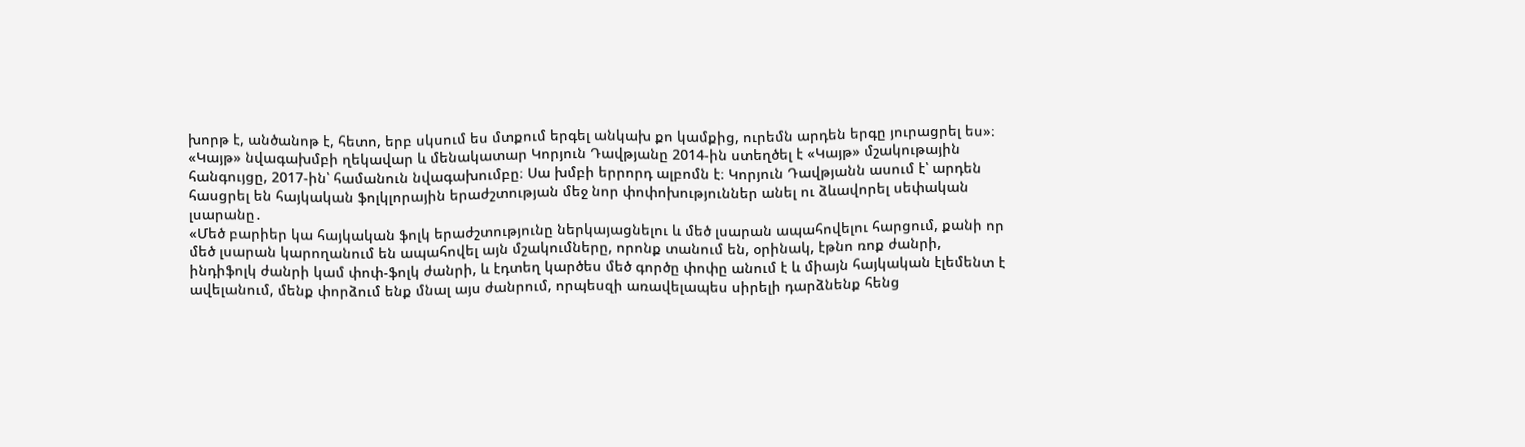խորթ է, անծանոթ է, հետո, երբ սկսում ես մտքում երգել անկախ քո կամքից, ուրեմն արդեն երգը յուրացրել ես»։
«Կայթ» նվագախմբի ղեկավար և մենակատար Կորյուն Դավթյանը 2014-ին ստեղծել է «Կայթ» մշակութային հանգույցը, 2017-ին՝ համանուն նվագախումբը։ Սա խմբի երրորդ ալբոմն է։ Կորյուն Դավթյանն ասում է՝ արդեն հասցրել են հայկական ֆոլկլորային երաժշտության մեջ նոր փոփոխություններ անել ու ձևավորել սեփական լսարանը․
«Մեծ բարիեր կա հայկական ֆոլկ երաժշտությունը ներկայացնելու և մեծ լսարան ապահովելու հարցում, քանի որ մեծ լսարան կարողանում են ապահովել այն մշակումները, որոնք տանում են, օրինակ, էթնո ռոք ժանրի, ինդիֆոլկ ժանրի կամ փոփ-ֆոլկ ժանրի, և էդտեղ կարծես մեծ գործը փոփը անում է և միայն հայկական էլեմենտ է ավելանում, մենք փորձում ենք մնալ այս ժանրում, որպեսզի առավելապես սիրելի դարձնենք հենց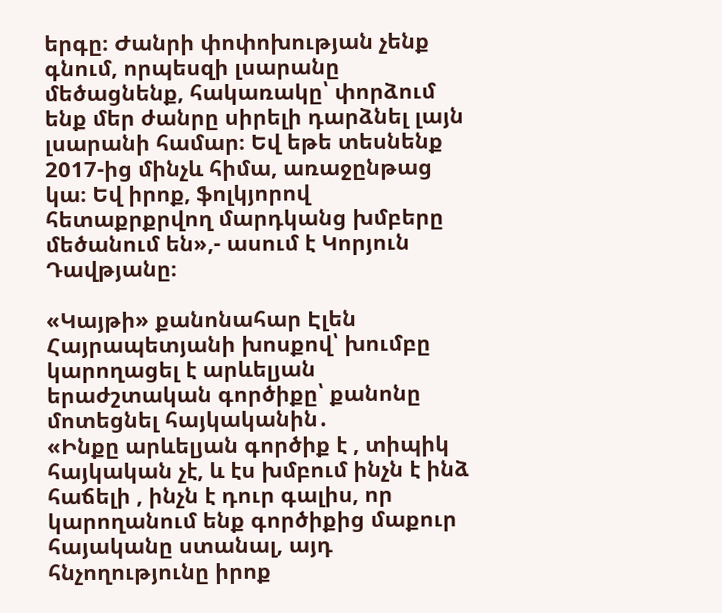երգը։ Ժանրի փոփոխության չենք գնում, որպեսզի լսարանը մեծացնենք, հակառակը՝ փորձում ենք մեր ժանրը սիրելի դարձնել լայն լսարանի համար։ Եվ եթե տեսնենք 2017-ից մինչև հիմա, առաջընթաց կա։ Եվ իրոք, ֆոլկյորով հետաքրքրվող մարդկանց խմբերը մեծանում են»,- ասում է Կորյուն Դավթյանը։

«Կայթի» քանոնահար Էլեն Հայրապետյանի խոսքով՝ խումբը կարողացել է արևելյան երաժշտական գործիքը՝ քանոնը մոտեցնել հայկականին․
«Ինքը արևելյան գործիք է , տիպիկ հայկական չէ, և էս խմբում ինչն է ինձ հաճելի , ինչն է դուր գալիս, որ կարողանում ենք գործիքից մաքուր հայականը ստանալ, այդ հնչողությունը իրոք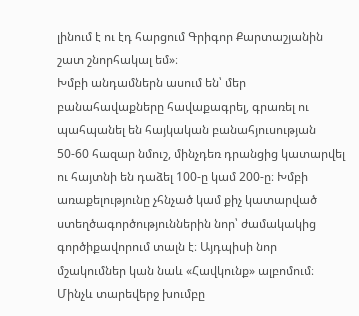լինում է ու էդ հարցում Գրիգոր Քարտաշյանին շատ շնորհակալ եմ»։
Խմբի անդամներն ասում են՝ մեր բանահավաքները հավաքագրել, գրառել ու պահպանել են հայկական բանահյուսության 50-60 հազար նմուշ, մինչդեռ դրանցից կատարվել ու հայտնի են դաձել 100-ը կամ 200-ը։ Խմբի առաքելությունը չհնչած կամ քիչ կատարված ստեղծագործություններին նոր՝ ժամակակից գործիքավորում տալն է։ Այդպիսի նոր մշակումներ կան նաև «Հավկունք» ալբոմում։ Մինչև տարեվերջ խումբը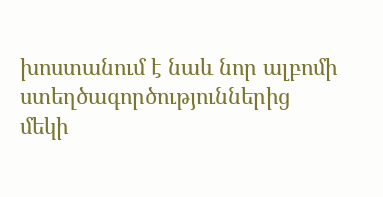խոստանում է նաև նոր ալբոմի ստեղծագործություններից մեկի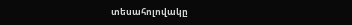տեսահոլովակը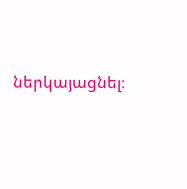ներկայացնել։